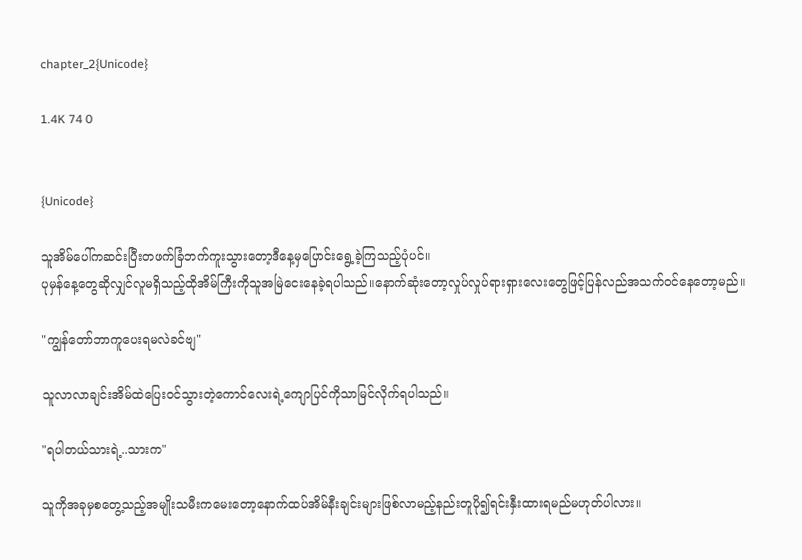chapter_2{Unicode}

1.4K 74 0


{Unicode}

သူအိမ်ပေါ်ကဆင်းပြီးတဖက်ခြံဘက်ကူးသွားတော့ဒီနေ့မှပြောင်းရွေ့ခဲ့ကြသည့်ပုံပင်။
ပုမှန်နေ့တွေဆိုလျှင်လူမရှိသည့်ထိုအိမ်ကြီးကိုသူအမြဲငေးနေခဲ့ရပါသည်။နောက်ဆုံးတော့လှုပ်လှုပ်ရားရှားလေးတွေဖြင့်ပြန်လည်အသက်ဝင်နေတော့မည်။

"ကျွန်တော်ဘာကူပေးရမလဲခင်ဗျ"

သူလာလာချင်းအိမ်ထဲပြေးဝင်သွားတဲ့ကောင်လေးရဲ့ကျောပြင်ကိုသာမြင်လိုက်ရပါသည်။

"ရပါတယ်သားရဲ့..သားက"

သူကိုအခုမှစတွေ့သည့်အမျိုးသမီးကမေးတော့နောက်ထပ်အိမ်နီးချင်းများဖြစ်လာမည့်နည်းတူပို၍ရင်းနှီးထားရမည်မဟုတ်ပါလား။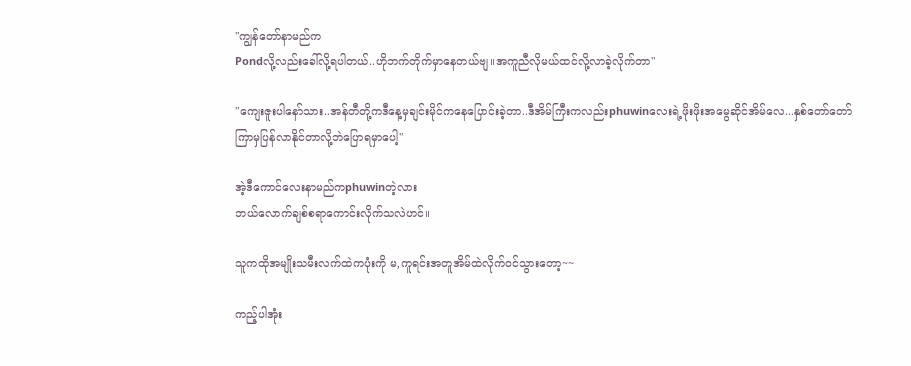"ကျွန်တော်နာမည်က
Pondလို့လည်းခေါ်လို့ရပါတယ်..ဟိုဘက်တိုက်မှာနေတယ်ဗျ။အကူညီလိုမယ်ထင်လို့လာခဲ့လိုက်တာ"

"ကျေးဇူးပါနော်သား..အန်တီတို့ကဒီနေ့မှချင်းမိုင်ကနေပြောင်းခဲ့တာ..ဒီအိမ်ကြီးကလည်းphuwinလေးရဲ့ဖိုးဖိုးအမွေဆိုင်အိမ်လေ...နှစ်တော်တော်ကြာမှပြန်လာနိုင်တာလို့ဘဲပြောရမှာပေါ့"

အဲ့ဒီကောင်လေးနာမည်ကphuwinတဲ့လား
ဘယ်လောက်ချစ်စရာကောင်းလိုက်သလဲဟင်။

သူကထိုအမျိုးသမီးလက်ထဲကပုံးကို မ,ကူရင်းအတူအိမ်ထဲလိုက်ဝင်သွားတော့~~

ကည့်ပါအုံး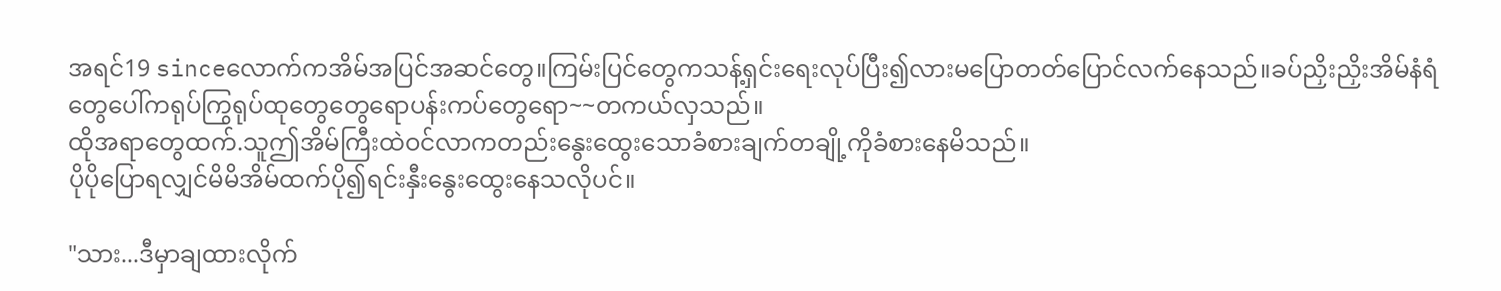အရင်19 sinceလောက်ကအိမ်အပြင်အဆင်တွေ။ကြမ်းပြင်တွေကသန့်ရှင်းရေးလုပ်ပြီး၍လားမပြောတတ်ပြောင်လက်နေသည်။ခပ်ညှိးညှိးအိမ်နံရံတွေပေါ်ကရုပ်ကြွရုပ်ထုတွေတွေရောပန်းကပ်တွေရော~~တကယ်လှသည်။
ထိုအရာတွေထက်.သူဤအိမ်ကြီးထဲဝင်လာကတည်းနွေးထွေးသောခံစားချက်တချို့ကိုခံစားနေမိသည်။
ပိုပိုပြောရလျှင်မိမိအိမ်ထက်ပို၍ရင်းနှီးနွေးထွေးနေသလိုပင်။

"သား...ဒီမှာချထားလိုက်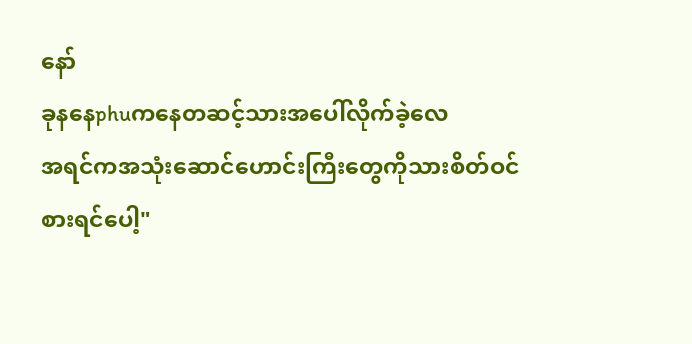နော်
ခုနနေphuကနေတဆင့်သားအပေါ်လိုက်ခဲ့လေ
အရင်ကအသုံးဆောင်ဟောင်းကြီးတွေကိုသားစိတ်ဝင်စားရင်ပေါ့"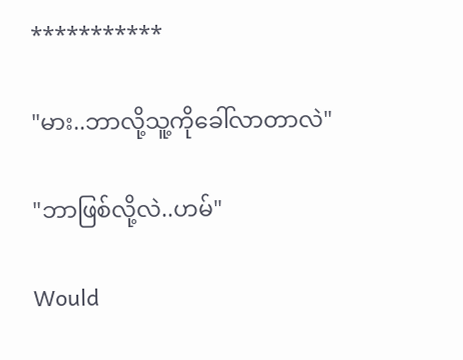***********

"မား..ဘာလို့သူ့ကိုခေါ်လာတာလဲ"

"ဘာဖြစ်လို့လဲ..ဟမ်"

Would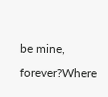be mine, forever?Where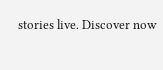stories live. Discover now